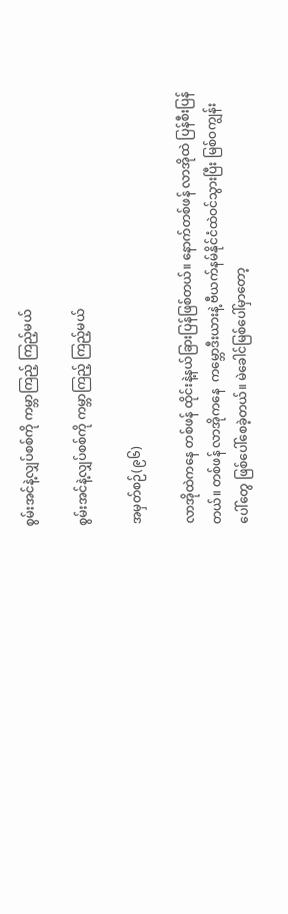စွမ်းအင်နဲ့လျှပ်စစ်ကို ကမ္ဘာကြည့် ကြည့်မယ်

စွမ်းအင်နဲ့လျှပ်စစ်ကို ကမ္ဘာကြည့် ကြည့်မယ်

အမှတ်စဉ်(၉၆)

လာအိုထဲကနေ တစ်ဖန် ထိုင်းနဲ့နယ်ခြားပြန်ဖြစ်တယ်။ နောက်တစ်ဖန် လာအိုထဲ ပြန်စီးပြန်တယ်။ တစ်ဖန် လာအိုကနေ  ကမ္ဘောဒီးယားနဲ့ ဗီယက်နမ်နိုင်ငံထဲဝင်သွားပြီး မြစ်ဝကျွန်းပေါ်တွေ ဖြစ်ပေါ်စေခဲ့တယ်။ မဲခေါင်မြစ်ပေါ်မှာတော့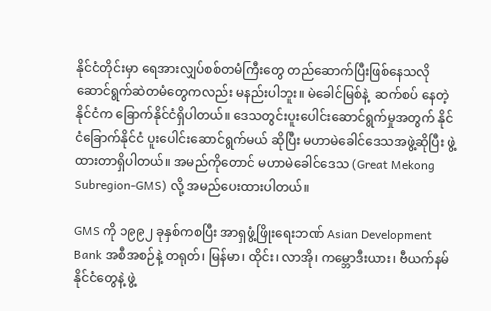နိုင်ငံတိုင်းမှာ ရေအားလျှပ်စစ်တမံကြီးတွေ တည်ဆောက်ပြီးဖြစ်နေသလို ဆောင်ရွက်ဆဲတမံတွေကလည်း မနည်းပါဘူး။ မဲခေါင်မြစ်နဲ့  ဆက်စပ် နေတဲ့နိုင်ငံက ခြောက်နိုင်ငံရှိပါတယ်။ ဒေသတွင်းပူးပေါင်းဆောင်ရွက်မှုအတွက် နိုင်ငံခြောက်နိုင်ငံ ပူးပေါင်းဆောင်ရွက်မယ် ဆိုပြီး မဟာမဲခေါင်ဒေသအဖွဲ့ဆိုပြီး ဖွဲ့ထားတာရှိပါတယ်။ အမည်ကိုတောင် မဟာမဲခေါင်ဒေသ (Great Mekong Subregion-GMS) လို့ အမည်ပေးထားပါတယ်။

GMS ကို ၁၉၉၂ ခုနှစ်ကစပြီး အာရှဖွံ့ဖြိုးရေးဘဏ် Asian Development Bank အစီအစဉ်နဲ့ တရုတ်၊ မြန်မာ၊ ထိုင်း၊ လာအို၊ ကမ္ဘောဒီးယား၊ ဗီယက်နမ်နိုင်ငံတွေနဲ့ ဖွဲ့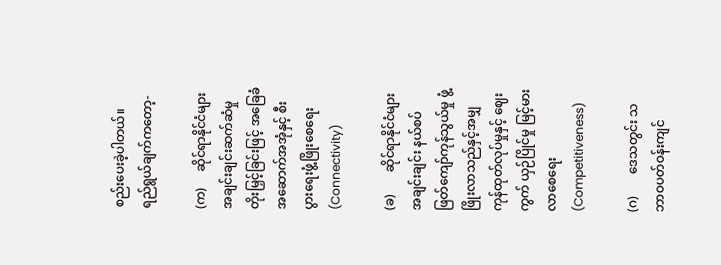စည်းပေးခဲ့ပါတယ်။ ရည်ရွယ်ချက်ကတော့-

(က)     ဆိုင်ရာနိုင်ငံများ အချင်းချင်းဆက်ဆံမှု တိုးမြှင့်ခြင်းဖြင့် အခြေခံအဆောက်အအုံနှင့် စီးပွားရေးဖွံ့ဖြိုးစေရေး (Connectivity)

(ခ)       ဆိုင်ရာနိုင်ငံများအချင်းချင်း နယ်စပ်ဖြတ်ကျော်ကုန်သွယ်မှု ဖွံ့ဖြိုးလာသည်နှင့်အမျှ ကုန်ထုတ်လုပ်မှုနှင့် ဈေးကွက် ယှဉ်ပြိုင်မှု မြင့်မားလာစေရေး (Competitiveness)

(ဂ)       ဒေသတွင်း သဘာဝပတ်ဝန်းကျင်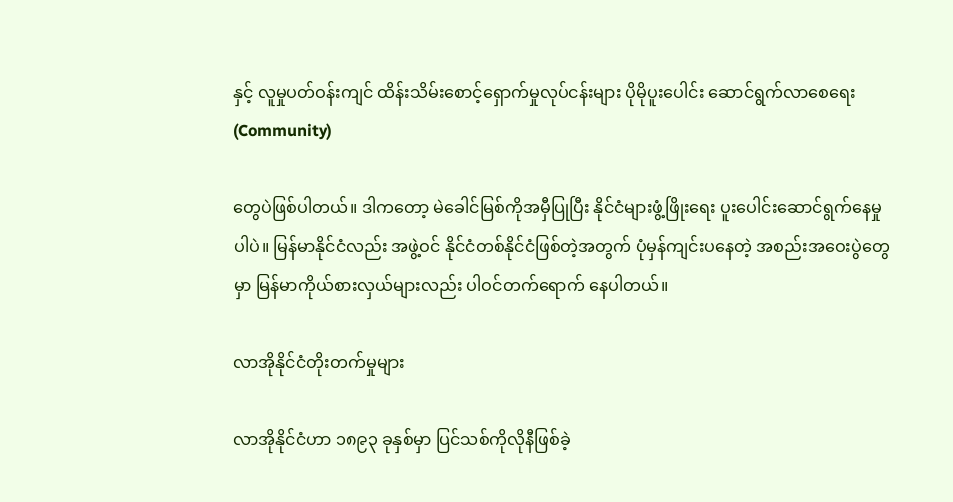နှင့် လူမှုပတ်ဝန်းကျင် ထိန်းသိမ်းစောင့်ရှောက်မှုလုပ်ငန်းများ ပိုမိုပူးပေါင်း ဆောင်ရွက်လာစေရေး(Community)

တွေပဲဖြစ်ပါတယ်။ ဒါကတော့ မဲခေါင်မြစ်ကိုအမှီပြုပြီး နိုင်ငံများဖွံ့ဖြိုးရေး ပူးပေါင်းဆောင်ရွက်နေမှုပါပဲ။ မြန်မာနိုင်ငံလည်း အဖွဲ့ဝင် နိုင်ငံတစ်နိုင်ငံဖြစ်တဲ့အတွက် ပုံမှန်ကျင်းပနေတဲ့ အစည်းအဝေးပွဲတွေမှာ မြန်မာကိုယ်စားလှယ်များလည်း ပါဝင်တက်ရောက် နေပါတယ်။

လာအိုနိုင်ငံတိုးတက်မှုများ

လာအိုနိုင်ငံဟာ ၁၈၉၃ ခုနှစ်မှာ ပြင်သစ်ကိုလိုနီဖြစ်ခဲ့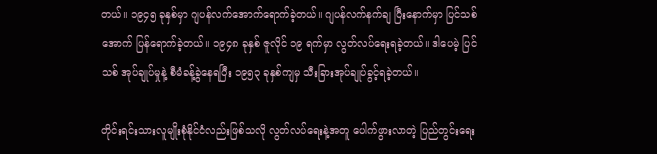တယ်။ ၁၉၄၅ ခုနှစ်မှာ ဂျပန်လက်အောက်ရောက်ခဲ့တယ်။ ဂျပန်လက်နက်ချ ပြီးနောက်မှာ ပြင်သစ်အောက် ပြန်ရောက်ခဲ့တယ်။ ၁၉၄၈ ခုနှစ် ဇူလိုင် ၁၉ ရက်မှာ လွတ်လပ်ရေးရခဲ့တယ်။ ဒါပေမဲ့ ပြင်သစ် အုပ်ချုပ်မှုနဲ့ စီမံခန့်ခွဲနေရပြီး ၁၉၅၃ ခုနှစ်ကျမှ သီးခြားအုပ်ချုပ်ခွင့်ရခဲ့တယ်။

တိုင်းရင်းသားလူမျိုးစုံနိုင်ငံလည်းဖြစ်သလို လွတ်လပ်ရေးနဲ့အတူ ပေါက်ဖွားလာတဲ့ ပြည်တွင်းရေး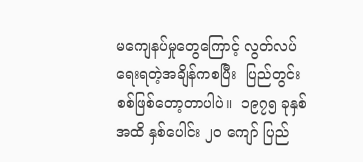မကျေနပ်မှုတွေကြောင့် လွတ်လပ်ရေးရတဲ့အချိန်ကစပြီး  ပြည်တွင်းစစ်ဖြစ်တော့တာပါပဲ။  ၁၉၇၅ ခုနှစ်အထိ နှစ်ပေါင်း ၂၀ ကျော် ပြည်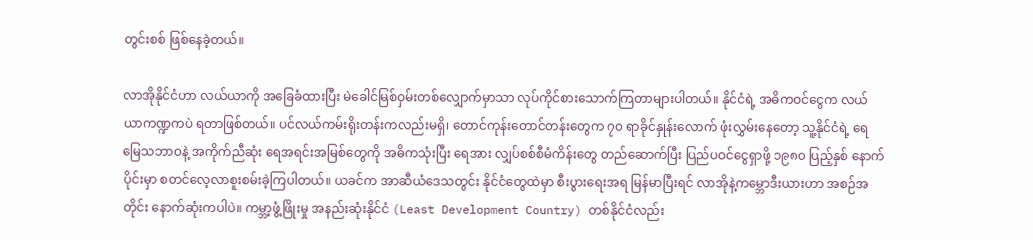တွင်းစစ် ဖြစ်နေခဲ့တယ်။

လာအိုနိုင်ငံဟာ လယ်ယာကို အခြေခံထားပြီး မဲခေါင်မြစ်ဝှမ်းတစ်လျှောက်မှာသာ လုပ်ကိုင်စားသောက်ကြတာများပါတယ်။ နိုင်ငံရဲ့ အဓိကဝင်ငွေက လယ်ယာကဏ္ဍကပဲ ရတာဖြစ်တယ်။ ပင်လယ်ကမ်းရိုးတန်းကလည်းမရှိ၊ တောင်ကုန်းတောင်တန်းတွေက ၇၀ ရာခိုင်နှုန်းလောက် ဖုံးလွှမ်းနေတော့ သူ့နိုင်ငံရဲ့ ရေမြေသဘာဝနဲ့ အကိုက်ညီဆုံး ရေအရင်းအမြစ်တွေကို အဓိကသုံးပြီး ရေအား လျှပ်စစ်စီမံကိန်းတွေ တည်ဆောက်ပြီး ပြည်ပဝင်ငွေရှာဖို့ ၁၉၈၀ ပြည့်နှစ် နောက်ပိုင်းမှာ စတင်လေ့လာစူးစမ်းခဲ့ကြပါတယ်။ ယခင်က အာဆီယံဒေသတွင်း နိုင်ငံတွေထဲမှာ စီးပွားရေးအရ မြန်မာပြီးရင် လာအိုနဲ့ကမ္ဘောဒီးယားဟာ အစဉ်အတိုင်း နောက်ဆုံးကပါပဲ။ ကမ္ဘာ့ဖွံ့ဖြိုးမှု အနည်းဆုံးနိုင်ငံ (Least Development Country) တစ်နိုင်ငံလည်း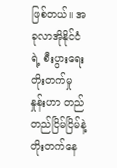ဖြစ်တယ်။ အခုလာအိုနိုင်ငံရဲ့ စီးပွားရေး တိုးတက်မှု နှုန်းဟာ တည်တည်ငြိမ်ငြိမ်နဲ့ တိုးတက်နေ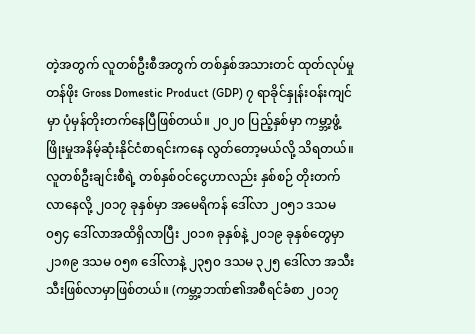တဲ့အတွက် လူတစ်ဦးစီအတွက် တစ်နှစ်အသားတင် ထုတ်လုပ်မှု တန်ဖိုး Gross Domestic Product (GDP) ၇ ရာခိုင်နှုန်းဝန်းကျင်မှာ ပုံမှန်တိုးတက်နေပြီဖြစ်တယ်။ ၂၀၂၀ ပြည့်နှစ်မှာ ကမ္ဘာ့ဖွံ့ဖြိုးမှုအနိမ့်ဆုံးနိုင်ငံစာရင်းကနေ လွတ်တော့မယ်လို့ သိရတယ်။ လူတစ်ဦးချင်းစီရဲ့ တစ်နှစ်ဝင်ငွေဟာလည်း နှစ်စဉ် တိုးတက်လာနေလို့ ၂၀၁၇ ခုနှစ်မှာ အမေရိကန် ဒေါ်လာ ၂၀၅၁ ဒသမ ၀၅၄ ဒေါ်လာအထိရှိလာပြီး ၂၀၁၈ ခုနှစ်နဲ့ ၂၀၁၉ ခုနှစ်တွေမှာ ၂၁၈၉ ဒသမ ၀၅၈ ဒေါ်လာနဲ့ ၂၃၅၀ ဒသမ ၃၂၅ ဒေါ်လာ အသီးသီးဖြစ်လာမှာဖြစ်တယ်။ (ကမ္ဘာ့ဘဏ်၏အစီရင်ခံစာ ၂၀၁၇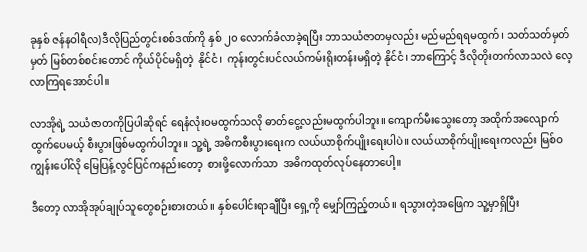ခုနှစ် ဇန်နဝါရီလ)ဒီလိုပြည်တွင်းစစ်ဒဏ်ကို နှစ် ၂၀ လောက်ခံလာခဲ့ရပြီး ဘာသယံဇာတမှလည်း မည်မည်ရရမထွက်၊ သတ်သတ်မှတ်မှတ် မြစ်တစ်စင်းတောင် ကိုယ်ပိုင်မရှိတဲ့  နိုင်ငံ၊  ကုန်းတွင်းပင်လယ်ကမ်းရိုးတန်းမရှိတဲ့ နိုင်ငံ၊ ဘာကြောင့် ဒီလိုတိုးတက်လာသလဲ လေ့လာကြရအောင်ပါ။

လာအိုရဲ့ သယံဇာတကိုပြပါဆိုရင် ရေနံလုံးဝမထွက်သလို ဓာတ်ငွေ့လည်းမထွက်ပါဘူး။ ကျောက်မီးသွေးတော့ အထိုက်အလျောက် ထွက်ပေမယ့် စီးပွားဖြစ်မထွက်ပါဘူး။ သူ့ရဲ့ အဓိကစီးပွားရေးက လယ်ယာစိုက်ပျိုးရေးပါပဲ။ လယ်ယာစိုက်ပျိုးရေးကလည်း မြစ်ဝ ကျွန်းပေါ်လို မြေပြန့်လွင်ပြင်ကနည်းတော့  စားဖို့လောက်သာ  အဓိကထုတ်လုပ်နေတာပေါ့။

ဒီတော့ လာအိုအုပ်ချုပ်သူတွေစဉ်းစားတယ်။ နှစ်ပေါင်းရာချီပြီး ရှေ့ကို မျှော်ကြည့်တယ်။ ရသွားတဲ့အဖြေက သူ့မှာရှိပြီး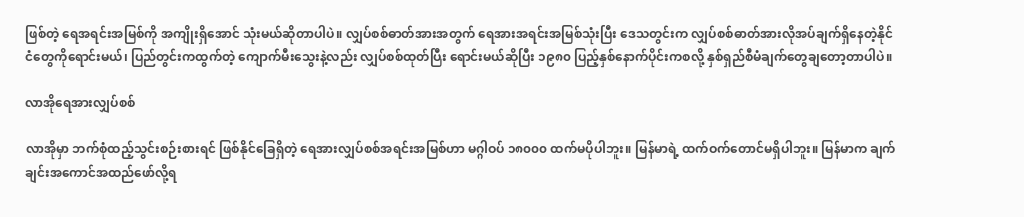ဖြစ်တဲ့ ရေအရင်းအမြစ်ကို အကျိုးရှိအောင် သုံးမယ်ဆိုတာပါပဲ။ လျှပ်စစ်ဓာတ်အားအတွက် ရေအားအရင်းအမြစ်သုံးပြီး ဒေသတွင်းက လျှပ်စစ်ဓာတ်အားလိုအပ်ချက်ရှိနေတဲ့နိုင်ငံတွေကိုရောင်းမယ်၊ ပြည်တွင်းကထွက်တဲ့ ကျောက်မီးသွေးနဲ့လည်း လျှပ်စစ်ထုတ်ပြီး ရောင်းမယ်ဆိုပြီး ၁၉၈၀ ပြည့်နှစ်နောက်ပိုင်းကစလို့ နှစ်ရှည်စီမံချက်တွေချတော့တာပါပဲ။

လာအိုရေအားလျှပ်စစ်

လာအိုမှာ ဘက်စုံထည့်သွင်းစဉ်းစားရင် ဖြစ်နိုင်ခြေရှိတဲ့ ရေအားလျှပ်စစ်အရင်းအမြစ်ဟာ မဂ္ဂါဝပ် ၁၈၀၀၀ ထက်မပိုပါဘူး။ မြန်မာရဲ့ ထက်ဝက်တောင်မရှိပါဘူး။ မြန်မာက ချက်ချင်းအကောင်အထည်ဖော်လို့ရ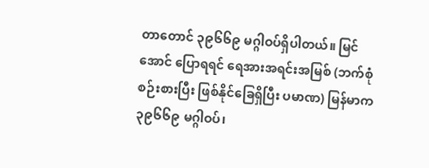တာတောင် ၃၉၆၆၉ မဂ္ဂါဝပ်ရှိပါတယ်။ မြင်အောင် ပြောရရင် ရေအားအရင်းအမြစ် (ဘက်စုံစဉ်းစားပြီး ဖြစ်နိုင်ခြေရှိပြီး ပမာဏ) မြန်မာက ၃၉၆၆၉ မဂ္ဂါဝပ်၊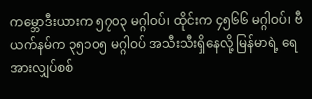ကမ္ဘောဒီးယားက ၅၇၀၃ မဂ္ဂါဝပ်၊ ထိုင်းက ၄၅၆၆ မဂ္ဂါဝပ်၊ ဗီယက်နမ်က ၃၅၁၀၅ မဂ္ဂါဝပ် အသီးသီးရှိနေလို့ မြန်မာရဲ့ ရေအားလျှပ်စစ်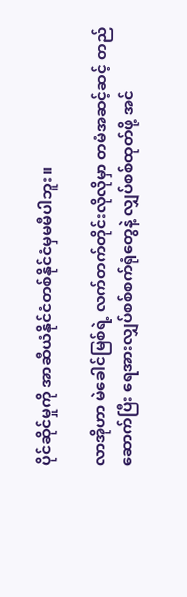ပိုင်ဆိုင်မှုကို အာဆီယံနိုင်ငံတစ်နိုင်ငံမှမမီပါဘူး။

လာအိုဟာ မဲခေါင်မြစ်ရဲ့ လက်တက်တိုင်းလိုလိုမှာ တမံအဆင့်ဆင့် တည်ဆောက်ပြီး ရေအားလျှပ်စစ်စက်ရုံတွေနဲ့ လျှပ်စစ်ထုတ်ဖို့ အင်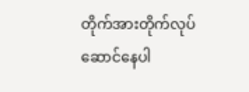တိုက်အားတိုက်လုပ်ဆောင်နေပါ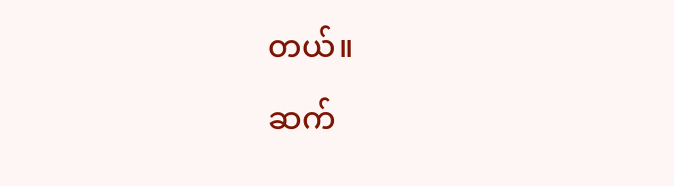တယ်။

ဆက်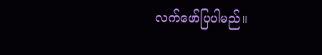လက်ဖော်ပြပါမည်။